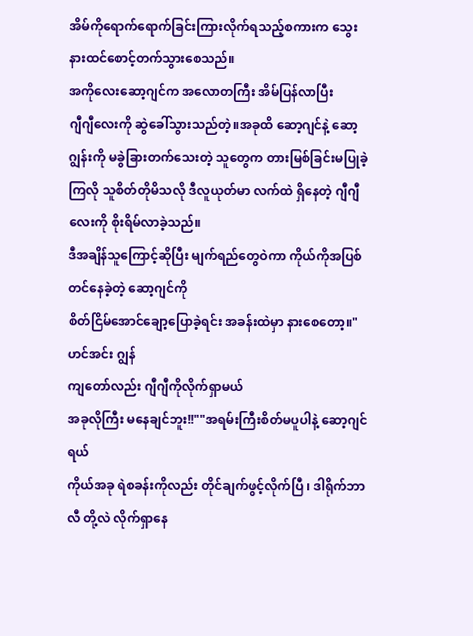အိမ်ကိုရောက်ရောက်ခြင်းကြားလိုက်ရသည့်စကားက သွေးနားထင်စောင့်တက်သွားစေသည်။
အကိုလေးဆော့ဂျင်က အလောတကြီး အိမ်ပြန်လာပြီး
ဂျီဂျီလေးကို ဆွဲခေါ်သွားသည်တဲ့။အခုထိ ဆော့ဂျင်နဲ့ ဆော့ဂျွန်းကို မခွဲခြားတက်သေးတဲ့ သူတွေက တားမြစ်ခြင်းမပြုခဲ့ကြလို သူစိတ်တိုမိသလို ဒီလူယုတ်မာ လက်ထဲ ရှိနေတဲ့ ဂျီဂျီလေးကို စိုးရိမ်လာခဲ့သည်။
ဒီအချိန်သူကြောင့်ဆိုပြီး မျက်ရည်တွေဝဲကာ ကိုယ်ကိုအပြစ်တင်နေခဲ့တဲ့ ဆော့ဂျင်ကို
စိတ်ငြိမ်အောင်ချော့ပြောခဲ့ရင်း အခန်းထဲမှာ နားစေတော့။"ဟင်အင်း ဂျွန်
ကျတော်လည်း ဂျီဂျီကိုလိုက်ရှာမယ်
အခုလိုကြီး မနေချင်ဘူး!!""အရမ်းကြီးစိတ်မပူပါနဲ့ ဆော့ဂျင်ရယ်
ကိုယ်အခု ရဲစခန်းကိုလည်း တိုင်ချက်ဖွင့်လိုက်ပြီ ၊ ဒါရိုက်ဘာ လီ တို့လဲ လိုက်ရှာနေ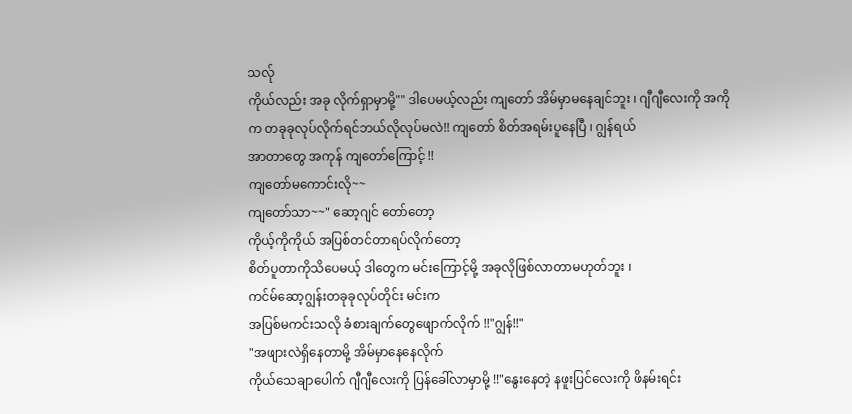သလ်ု
ကိုယ်လည်း အခု လိုက်ရှာမှာမို့"" ဒါပေမယ့်လည်း ကျတော် အိမ်မှာမနေချင်ဘူး ၊ ဂျီဂျီလေးကို အကိုက တခုခုလုပ်လိုက်ရင်ဘယ်လိုလုပ်မလဲ!! ကျတော် စိတ်အရမ်းပူနေပြီ ၊ ဂျွန်ရယ်
အာတာတွေ အကုန် ကျတော်ကြောင့် !!
ကျတော်မကောင်းလို~~
ကျတော်သာ~~" ဆော့ဂျင် တော်တော့
ကိုယ့်ကိုကိုယ် အပြစ်တင်တာရပ်လိုက်တော့
စိတ်ပူတာကိုသိပေမယ့် ဒါတွေက မင်းကြောင့်မို့ အခုလိုဖြစ်လာတာမဟုတ်ဘူး ၊
ကင်မ်ဆော့ဂျွန်းတခုခုလုပ်တိုင်း မင်းက
အပြစ်မကင်းသလို ခံစားချက်တွေဖျောက်လိုက် !!"ဂျွန်!!"
"အဖျားလဲရှိနေတာမို့ အိမ်မှာနေနေလိုက်
ကိုယ်သေချာပေါက် ဂျီဂျီလေးကို ပြန်ခေါ်လာမှာမို့ !!"နွေးနေတဲ့ နဖူးပြင်လေးကို ဖိနမ်းရင်း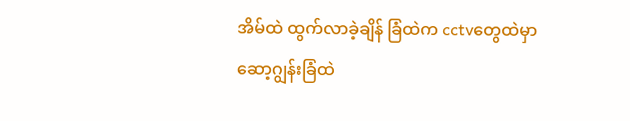အိမ်ထဲ ထွက်လာခဲ့ချိန် ခြံထဲက cctvတွေထဲမှာ ဆော့ဂျွန်းခြံထဲ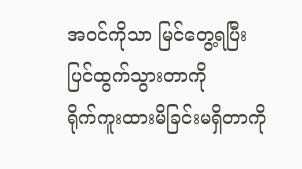အဝင်ကိုသာ မြင်တွေ့ရပြီး
ပြင်ထွက်သွားတာကို
ရိုက်ကူးထားမိခြင်းမရှိတာကို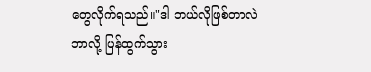တွေလိုက်ရသည်။"ဒါ ဘယ်လိုဖြစ်တာလဲ
ဘာလို့ ပြန်ထွက်သွား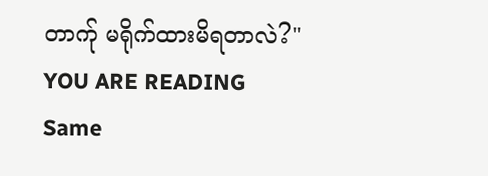တာက်ု မရိုက်ထားမိရတာလဲ?"
YOU ARE READING
Same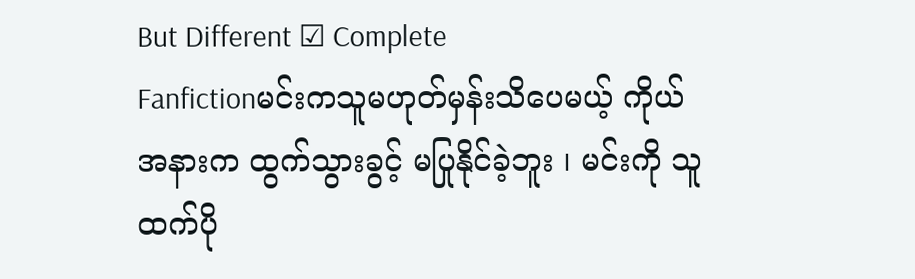But Different ☑ Complete
Fanfictionမင်းကသူမဟုတ်မှန်းသိပေမယ့် ကိုယ်အနားက ထွက်သွားခွင့် မပြုနိုင်ခဲ့ဘူး ၊ မင်းကို သူထက်ပို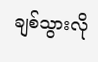ချစ်သွားလို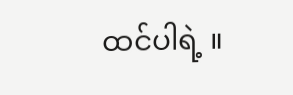ထင်ပါရဲ့ ။